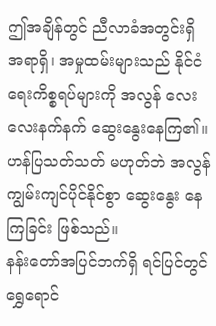ဤအချိန်တွင် ညီလာခံအတွင်းရှိ အရာရှိ၊ အမှုထမ်းများသည် နိုင်ငံရေးကိစ္စရပ်များကို အလွန် လေးလေးနက်နက် ဆွေးနွေးနေကြ၏။ ဟန်ပြသတ်သတ် မဟုတ်ဘဲ အလွန် ကျွမ်းကျင်ပိုင်နိုင်စွာ ဆွေးနွေး နေကြခြင်း ဖြစ်သည်။
နန်းတော်အပြင်ဘက်ရှိ ရင်ပြင်တွင် ရွှေရောင်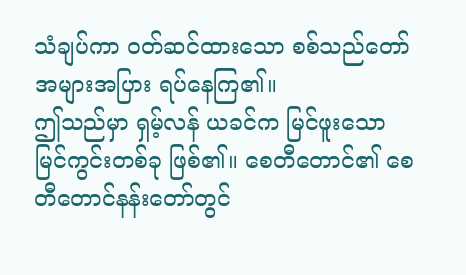သံချပ်ကာ ဝတ်ဆင်ထားသော စစ်သည်တော် အများအပြား ရပ်နေကြ၏။
ဤသည်မှာ ရှမ့်လန် ယခင်က မြင်ဖူးသော မြင်ကွင်းတစ်ခု ဖြစ်၏။ စေတီတောင်၏ စေတီတောင်နန်းတော်တွင်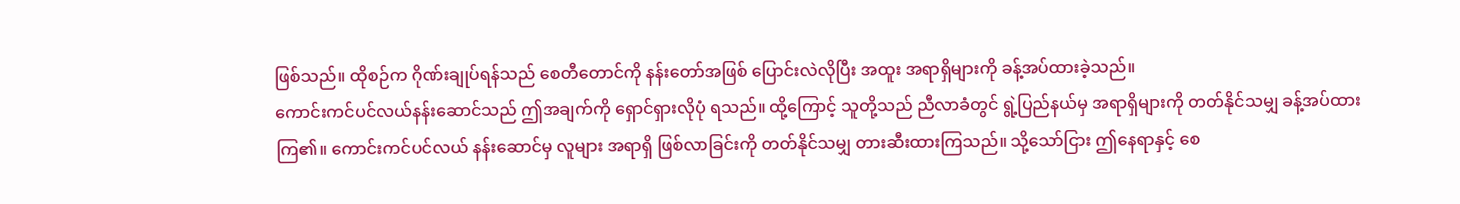ဖြစ်သည်။ ထိုစဉ်က ဂိုဏ်းချုပ်ရန်သည် စေတီတောင်ကို နန်းတော်အဖြစ် ပြောင်းလဲလိုပြီး အထူး အရာရှိများကို ခန့်အပ်ထားခဲ့သည်။
ကောင်းကင်ပင်လယ်နန်းဆောင်သည် ဤအချက်ကို ရှောင်ရှားလိုပုံ ရသည်။ ထို့ကြောင့် သူတို့သည် ညီလာခံတွင် ရွဲ့ပြည်နယ်မှ အရာရှိများကို တတ်နိုင်သမျှ ခန့်အပ်ထားကြ၏။ ကောင်းကင်ပင်လယ် နန်းဆောင်မှ လူများ အရာရှိ ဖြစ်လာခြင်းကို တတ်နိုင်သမျှ တားဆီးထားကြသည်။ သို့သော်ငြား ဤနေရာနှင့် စေ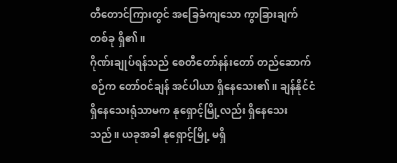တီတောင်ကြားတွင် အခြေခံကျသော ကွာခြားချက် တစ်ခု ရှိ၏။
ဂိုဏ်းချုပ်ရန်သည် စေတီတော်နန်းတော် တည်ဆောက်စဉ်က တော်ဝင်ချန် အင်ပါယာ ရှိနေသေး၏။ ချန်နိုင်ငံ ရှိနေသေးရုံသာမက နုရှောင့်မြို့လည်း ရှိနေသေးသည်။ ယခုအခါ နုရှောင့်မြို့ မရှိ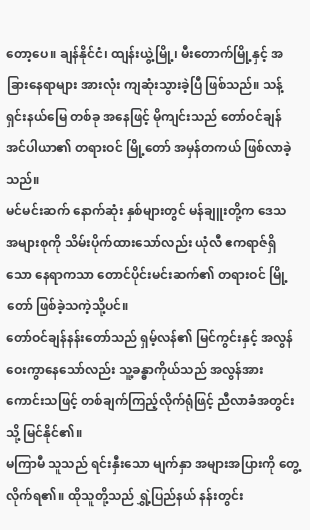တော့ပေ။ ချန်နိုင်ငံ၊ ထျန်းယွဲ့မြို့၊ မီးတောက်မြို့နှင့် အခြားနေရာများ အားလုံး ကျဆုံးသွားခဲ့ပြီ ဖြစ်သည်။ သန့်ရှင်းနယ်မြေ တစ်ခု အနေဖြင့် မိုကျင်းသည် တော်ဝင်ချန်အင်ပါယာ၏ တရားဝင် မြို့တော် အမှန်တကယ် ဖြစ်လာခဲ့သည်။
မင်မင်းဆက် နောက်ဆုံး နှစ်များတွင် မန်ချူးတို့က ဒေသ အများစုကို သိမ်းပိုက်ထားသော်လည်း ယုံလီ ဧကရာဇ်ရှိသော နေရာကသာ တောင်ပိုင်းမင်းဆက်၏ တရားဝင် မြို့တော် ဖြစ်ခဲ့သကဲ့သို့ပင်။
တော်ဝင်ချန်နန်းတော်သည် ရှမ့်လန်၏ မြင်ကွင်းနှင့် အလွန် ဝေးကွာနေသော်လည်း သူ့ခန္ဓာကိုယ်သည် အလွန်အားကောင်းသဖြင့် တစ်ချက်ကြည့်လိုက်ရုံဖြင့် ညီလာခံအတွင်းသို့ မြင်နိုင်၏။
မကြာမီ သူသည် ရင်းနှီးသော မျက်နှာ အများအပြားကို တွေ့လိုက်ရ၏။ ထိုသူတို့သည် ရွှဲ့ပြည်နယ် နန်းတွင်း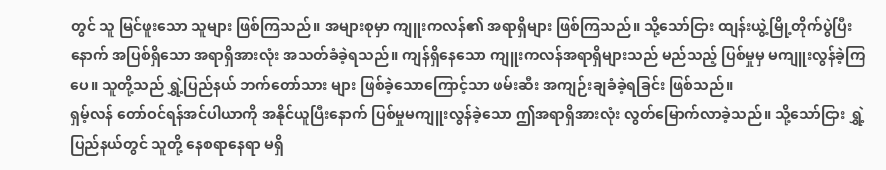တွင် သူ မြင်ဖူးသော သူများ ဖြစ်ကြသည်။ အများစုမှာ ကျူးကလန်၏ အရာရှိများ ဖြစ်ကြသည်။ သို့သော်ငြား ထျန်းယွဲ့မြို့တိုက်ပွဲပြီးနောက် အပြစ်ရှိသော အရာရှိအားလုံး အသတ်ခံခဲ့ရသည်။ ကျန်ရှိနေသော ကျူးကလန်အရာရှိများသည် မည်သည့် ပြစ်မှုမှ မကျူးလွန်ခဲ့ကြပေ။ သူတို့သည် ရွှဲ့ပြည်နယ် ဘက်တော်သား များ ဖြစ်ခဲ့သောကြောင့်သာ ဖမ်းဆီး အကျဉ်းချခံခဲ့ရခြင်း ဖြစ်သည်။
ရှမ့်လန် တော်ဝင်ရန်အင်ပါယာကို အနိုင်ယူပြီးနောက် ပြစ်မှုမကျူးလွန်ခဲ့သော ဤအရာရှိအားလုံး လွတ်မြောက်လာခဲ့သည်။ သို့သော်ငြား ရွှဲ့ပြည်နယ်တွင် သူတို့ နေစရာနေရာ မရှိ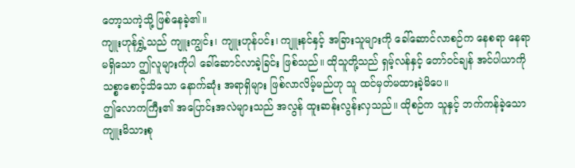တော့သကဲ့သို့ ဖြစ်နေခဲ့၏။
ကျူးဟုန်ရွှဲ့သည် ကျူးကျွင်း၊ ကျူးဟုန်ပင်း၊ ကျူးနင်နှင့် အခြားသူများကို ခေါ်ဆောင်လာစဉ်က နေစရာ နေရာ မရှိသော ဤလူများကိုပါ ခေါ်ဆောင်လာခဲ့ခြင်း ဖြစ်သည်။ ထိုသူတို့သည် ရှမ့်လန်နှင့် တော်ဝင်ချန် အင်ပါယာကို သစ္စာစောင့်သိသော နောက်ဆုံး အရာရှိများ ဖြစ်လာလိမ့်မည်ဟု သူ ထင်မှတ်မထားခဲ့မိပေ။
ဤလောကကြီး၏ အပြောင်းအလဲများသည် အလွန် ထူးဆန်းလွန်းလှသည်။ ထိုစဉ်က သူနှင့် ဘက်ကန်ခဲ့သော ကျူးမိသားစု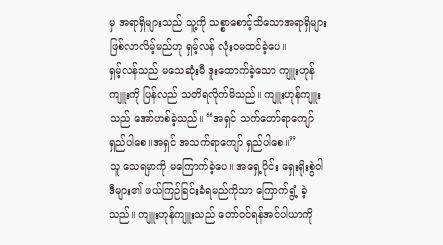မှ အရာရှိများသည် သူ့ကို သစ္စာစောင့်သိသောအရာရှိများ ဖြစ်လာလိမ့်မည်ဟု ရှမ့်လန် လုံးဝမထင်ခဲ့ပေ။
ရှမ့်လန်သည် မသေဆုံးမီ ဒူးထောက်ခဲ့သော ကျူးဟုန်ကျူးကို ပြန်လည် သတိရလိုက်မိသည်။ ကျူးဟုန်ကျူး သည် အော်ဟစ်ခဲ့သည်။ “အရှင် သက်တော်ရာကျော် ရှည်ပါစေ။အရှင် အသက်ရာကျော် ရှည်ပါစေ။”
သူ သေရမှာကို မကြောက်ခဲ့ပေ။ အရှေ့ပိုင်း ရှေးရိုးစွဲဝါဒီများ၏ ဖယ်ကြဉ်ခြင်းခံရမည်ကိုသာ ကြောက်ရွံ့ ခဲ့သည်။ ကျူးဟုန်ကျူးသည် တော်ဝင်ရန်အင်ပါယာကို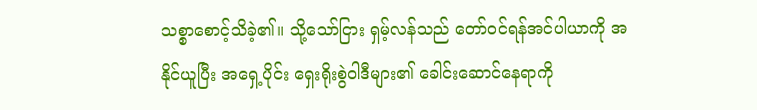သစ္စာစောင့်သိခဲ့၏။ သို့သော်ငြား ရှမ့်လန်သည် တော်ဝင်ရန်အင်ပါယာကို အနိုင်ယူပြီး အရှေ့ပိုင်း ရှေးရိုးစွဲဝါဒီများ၏ ခေါင်းဆောင်နေရာကို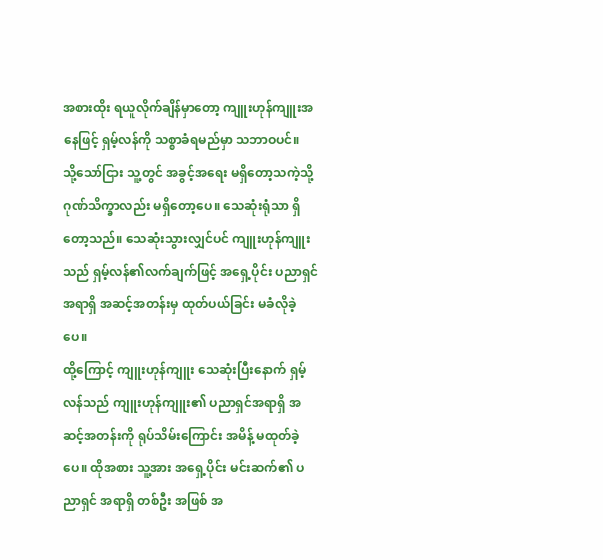အစားထိုး ရယူလိုက်ချိန်မှာတော့ ကျူးဟုန်ကျူးအနေဖြင့် ရှမ့်လန်ကို သစ္စာခံရမည်မှာ သဘာဝပင်။
သို့သော်ငြား သူ့တွင် အခွင့်အရေး မရှိတော့သကဲ့သို့ ဂုဏ်သိက္ခာလည်း မရှိတော့ပေ။ သေဆုံးရုံသာ ရှိတော့သည်။ သေဆုံးသွားလျှင်ပင် ကျူးဟုန်ကျူးသည် ရှမ့်လန်၏လက်ချက်ဖြင့် အရှေ့ပိုင်း ပညာရှင် အရာရှိ အဆင့်အတန်းမှ ထုတ်ပယ်ခြင်း မခံလိုခဲ့ပေ။
ထို့ကြောင့် ကျူးဟုန်ကျူး သေဆုံးပြီးနောက် ရှမ့်လန်သည် ကျူးဟုန်ကျူး၏ ပညာရှင်အရာရှိ အဆင့်အတန်းကို ရုပ်သိမ်းကြောင်း အမိန့် မထုတ်ခဲ့ပေ။ ထိုအစား သူ့အား အရှေ့ပိုင်း မင်းဆက်၏ ပညာရှင် အရာရှိ တစ်ဦး အဖြစ် အ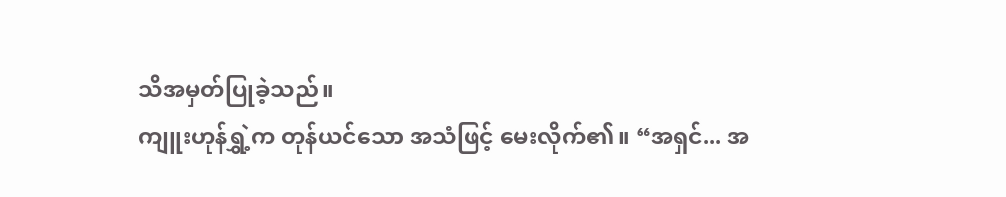သိအမှတ်ပြုခဲ့သည်။
ကျူးဟုန်ရွှဲ့က တုန်ယင်သော အသံဖြင့် မေးလိုက်၏။ “အရှင်... အ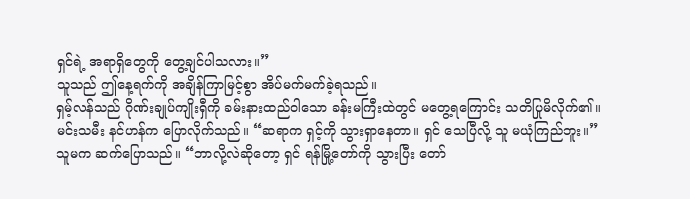ရှင်ရဲ့ အရာရှိတွေကို တွေ့ချင်ပါသလား။”
သူသည် ဤနေ့ရက်ကို အချိန်ကြာမြင့်စွာ အိပ်မက်မက်ခဲ့ရသည်။
ရှမ့်လန်သည် ဂိုဏ်းချုပ်ကျိုးရှီကို ခမ်းနားထည်ဝါသော ခန်းမကြီးထဲတွင် မတွေ့ရကြောင်း သတိပြုမိလိုက်၏။
မင်းသမီး နင်ဟန်က ပြောလိုက်သည်။ “ဆရာက ရှင့်ကို သွားရှာနေတာ။ ရှင် သေပြီလို့ သူ မယုံကြည်ဘူး။”
သူမက ဆက်ပြောသည်။ “ဘာလို့လဲဆိုတော့ ရှင် ရန်မြို့တော်ကို သွားပြီး တော်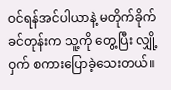ဝင်ရန်အင်ပါယာနဲ့ မတိုက်ခိုက်ခင်တုန်းက သူ့ကို တွေ့ပြီး လျှို့ဝှက် စကားပြောခဲ့သေးတယ်။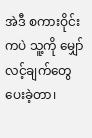အဲဒီ စကားဝိုင်းကပဲ သူ့ကို မျှော်လင့်ချက်တွေ ပေးခဲ့တာ၊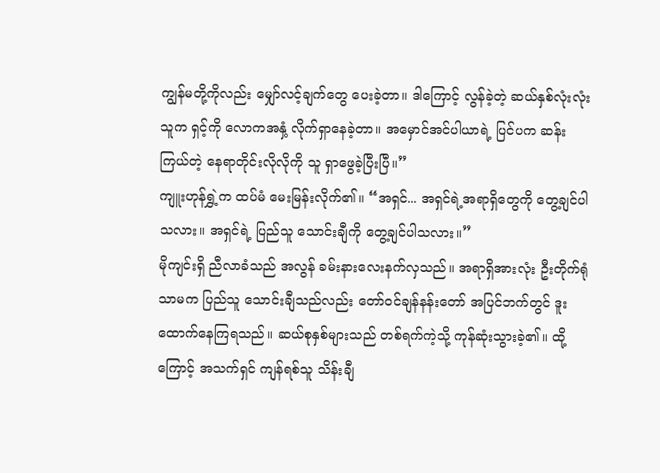ကျွန်မတို့ကိုလည်း မျှော်လင့်ချက်တွေ ပေးခဲ့တာ။ ဒါကြောင့် လွန်ခဲ့တဲ့ ဆယ်နှစ်လုံးလုံး သူက ရှင့်ကို လောကအနှံ့ လိုက်ရှာနေခဲ့တာ။ အမှောင်အင်ပါယာရဲ့ ပြင်ပက ဆန်းကြယ်တဲ့ နေရာတိုင်းလိုလိုကို သူ ရှာဖွေခဲ့ပြီးပြီ။”
ကျူးဟုန်ရွှဲ့က ထပ်မံ မေးမြန်းလိုက်၏။ “အရှင်... အရှင်ရဲ့အရာရှိတွေကို တွေ့ချင်ပါသလား။ အရှင်ရဲ့ ပြည်သူ သောင်းချီကို တွေ့ချင်ပါသလား။”
မိုကျင်းရှိ ညီလာခံသည် အလွန် ခမ်းနားလေးနက်လှသည်။ အရာရှိအားလုံး ဦးတိုက်ရုံသာမက ပြည်သူ သောင်းချီသည်လည်း တော်ဝင်ချန်နန်းတော် အပြင်ဘက်တွင် ဒူးထောက်နေကြရသည်။ ဆယ်စုနှစ်များသည် တစ်ရက်ကဲ့သို့ ကုန်ဆုံးသွားခဲ့၏။ ထို့ကြောင့် အသက်ရှင် ကျန်ရစ်သူ သိန်းချီ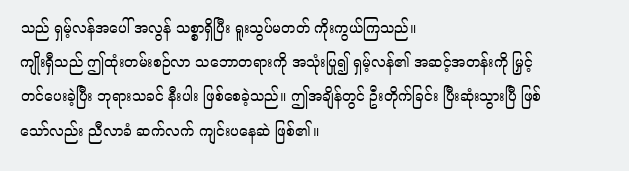သည် ရှမ့်လန်အပေါ် အလွန် သစ္စာရှိပြီး ရူးသွပ်မတတ် ကိုးကွယ်ကြသည်။
ကျိုးရှီသည် ဤထုံးတမ်းစဉ်လာ သဘောတရားကို အသုံးပြု၍ ရှမ့်လန်၏ အဆင့်အတန်းကို မြှင့်တင်ပေးခဲ့ပြီး ဘုရားသခင် နီးပါး ဖြစ်စေခဲ့သည်။ ဤအချိန်တွင် ဦးတိုက်ခြင်း ပြီးဆုံးသွားပြီ ဖြစ်သော်လည်း ညီလာခံ ဆက်လက် ကျင်းပနေဆဲ ဖြစ်၏။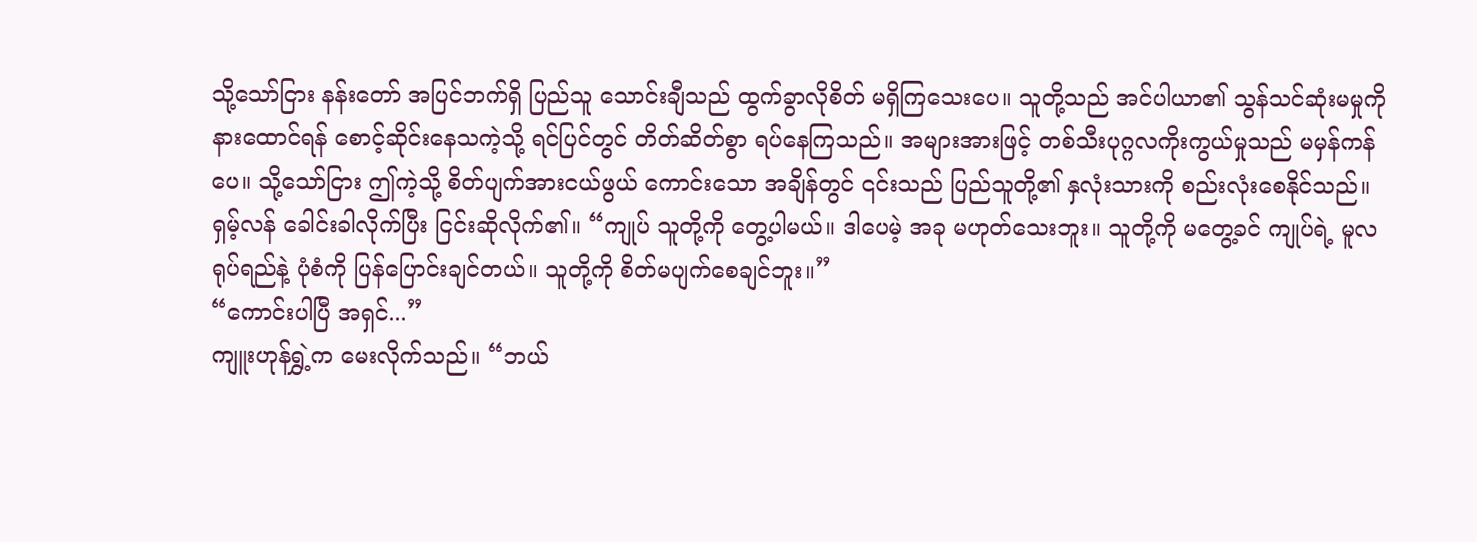သို့သော်ငြား နန်းတော် အပြင်ဘက်ရှိ ပြည်သူ သောင်းချီသည် ထွက်ခွာလိုစိတ် မရှိကြသေးပေ။ သူတို့သည် အင်ပါယာ၏ သွန်သင်ဆုံးမမှုကို နားထောင်ရန် စောင့်ဆိုင်းနေသကဲ့သို့ ရင်ပြင်တွင် တိတ်ဆိတ်စွာ ရပ်နေကြသည်။ အများအားဖြင့် တစ်သီးပုဂ္ဂလကိုးကွယ်မှုသည် မမှန်ကန်ပေ။ သို့သော်ငြား ဤကဲ့သို့ စိတ်ပျက်အားငယ်ဖွယ် ကောင်းသော အချိန်တွင် ၎င်းသည် ပြည်သူတို့၏ နှလုံးသားကို စည်းလုံးစေနိုင်သည်။
ရှမ့်လန် ခေါင်းခါလိုက်ပြီး ငြင်းဆိုလိုက်၏။ “ကျုပ် သူတို့ကို တွေ့ပါမယ်။ ဒါပေမဲ့ အခု မဟုတ်သေးဘူး။ သူတို့ကို မတွေ့ခင် ကျုပ်ရဲ့ မူလရုပ်ရည်နဲ့ ပုံစံကို ပြန်ပြောင်းချင်တယ်။ သူတို့ကို စိတ်မပျက်စေချင်ဘူး။”
“ကောင်းပါပြီ အရှင်...”
ကျူးဟုန်ရွှဲ့က မေးလိုက်သည်။ “ဘယ်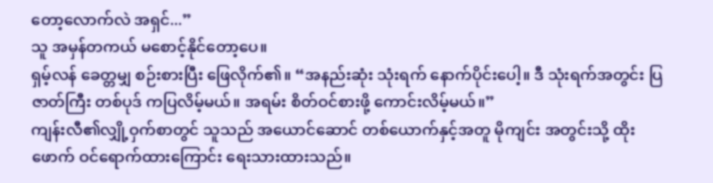တော့လောက်လဲ အရှင်...”
သူ အမှန်တကယ် မစောင့်နိုင်တော့ပေ။
ရှမ့်လန် ခေတ္တမျှ စဉ်းစားပြီး ဖြေလိုက်၏။ “အနည်းဆုံး သုံးရက် နောက်ပိုင်းပေါ့။ ဒီ သုံးရက်အတွင်း ပြဇာတ်ကြီး တစ်ပုဒ် ကပြလိမ့်မယ်။ အရမ်း စိတ်ဝင်စားဖို့ ကောင်းလိမ့်မယ်။”
ကျန်းလီ၏လျှို့ဝှက်စာတွင် သူသည် အယောင်ဆောင် တစ်ယောက်နှင့်အတူ မိုကျင်း အတွင်းသို့ ထိုးဖောက် ဝင်ရောက်ထားကြောင်း ရေးသားထားသည်။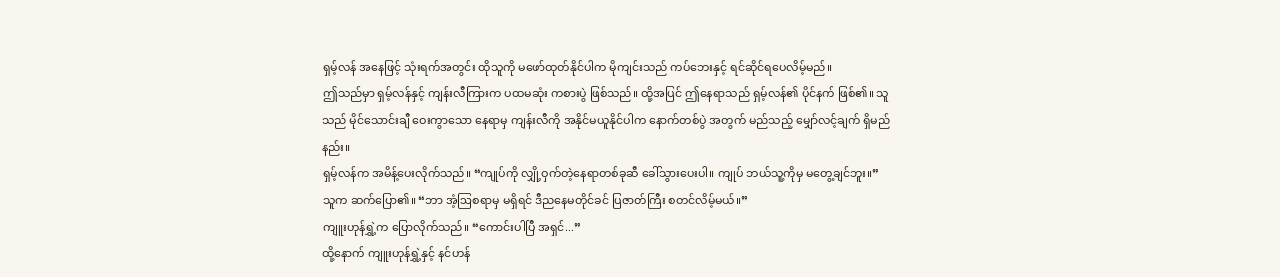ရှမ့်လန် အနေဖြင့် သုံးရက်အတွင်း ထိုသူကို မဖော်ထုတ်နိုင်ပါက မိုကျင်းသည် ကပ်ဘေးနှင့် ရင်ဆိုင်ရပေလိမ့်မည်။
ဤသည်မှာ ရှမ့်လန်နှင့် ကျန်းလီကြားက ပထမဆုံး ကစားပွဲ ဖြစ်သည်။ ထို့အပြင် ဤနေရာသည် ရှမ့်လန်၏ ပိုင်နက် ဖြစ်၏။ သူသည် မိုင်သောင်းချီ ဝေးကွာသော နေရာမှ ကျန်းလီကို အနိုင်မယူနိုင်ပါက နောက်တစ်ပွဲ အတွက် မည်သည့် မျှော်လင့်ချက် ရှိမည်နည်း။
ရှမ့်လန်က အမိန့်ပေးလိုက်သည်။ “ကျုပ်ကို လျှို့ဝှက်တဲ့နေရာတစ်ခုဆီ ခေါ်သွားပေးပါ။ ကျုပ် ဘယ်သူ့ကိုမှ မတွေ့ချင်ဘူး။”
သူက ဆက်ပြော၏။ “ဘာ အံ့ဩစရာမှ မရှိရင် ဒီညနေမတိုင်ခင် ပြဇာတ်ကြီး စတင်လိမ့်မယ်။”
ကျူးဟုန်ရွှဲ့က ပြောလိုက်သည်။ “ကောင်းပါပြီ အရှင်...”
ထို့နောက် ကျူးဟုန်ရွှဲ့နှင့် နင်ဟန်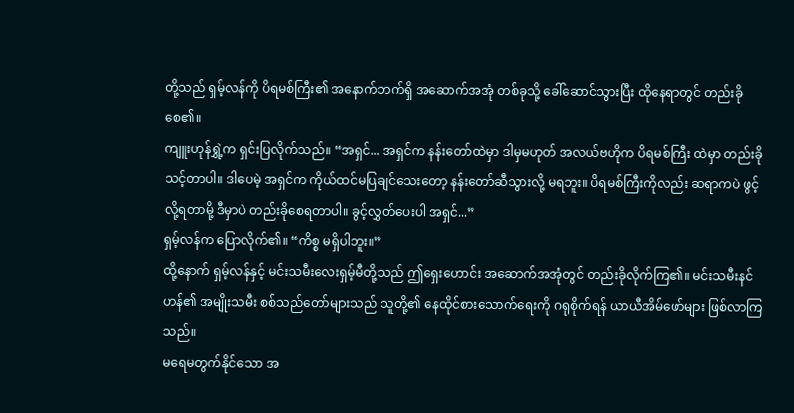တို့သည် ရှမ့်လန်ကို ပိရမစ်ကြီး၏ အနောက်ဘက်ရှိ အဆောက်အအုံ တစ်ခုသို့ ခေါ်ဆောင်သွားပြီး ထိုနေရာတွင် တည်းခိုစေ၏။
ကျူးဟုန်ရွှဲ့က ရှင်းပြလိုက်သည်။ “အရှင်... အရှင်က နန်းတော်ထဲမှာ ဒါမှမဟုတ် အလယ်ဗဟိုက ပိရမစ်ကြီး ထဲမှာ တည်းခိုသင့်တာပါ။ ဒါပေမဲ့ အရှင်က ကိုယ်ထင်မပြချင်သေးတော့ နန်းတော်ဆီသွားလို့ မရဘူး။ ပိရမစ်ကြီးကိုလည်း ဆရာကပဲ ဖွင့်လို့ရတာမို့ ဒီမှာပဲ တည်းခိုစေရတာပါ။ ခွင့်လွှတ်ပေးပါ အရှင်...”
ရှမ့်လန်က ပြောလိုက်၏။ “ကိစ္စ မရှိပါဘူး။”
ထို့နောက် ရှမ့်လန်နှင့် မင်းသမီးလေးရှမ့်မီတို့သည် ဤရှေးဟောင်း အဆောက်အအုံတွင် တည်းခိုလိုက်ကြ၏။ မင်းသမီးနင်ဟန်၏ အမျိုးသမီး စစ်သည်တော်များသည် သူတို့၏ နေထိုင်စားသောက်ရေးကို ဂရုစိုက်ရန် ယာယီအိမ်ဖော်များ ဖြစ်လာကြသည်။
မရေမတွက်နိုင်သော အ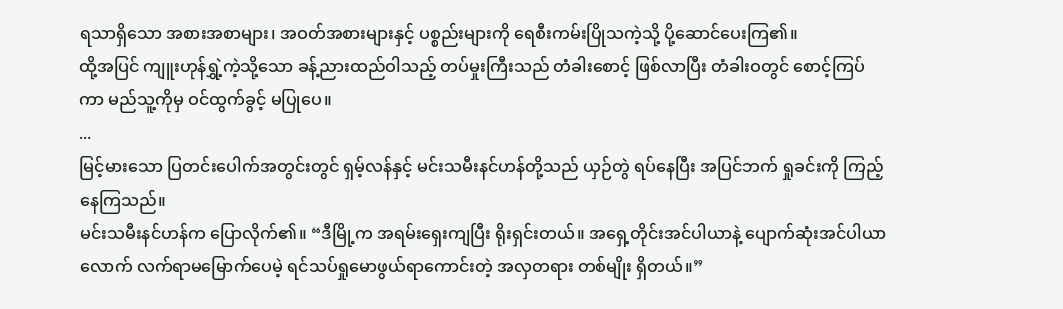ရသာရှိသော အစားအစာများ၊ အဝတ်အစားများနှင့် ပစ္စည်းများကို ရေစီးကမ်းပြိုသကဲ့သို့ ပို့ဆောင်ပေးကြ၏။
ထို့အပြင် ကျူးဟုန်ရွှဲ့ကဲ့သို့သော ခန့်ညားထည်ဝါသည့် တပ်မှုးကြီးသည် တံခါးစောင့် ဖြစ်လာပြီး တံခါးဝတွင် စောင့်ကြပ်ကာ မည်သူ့ကိုမှ ဝင်ထွက်ခွင့် မပြုပေ။
...
မြင့်မားသော ပြတင်းပေါက်အတွင်းတွင် ရှမ့်လန်နှင့် မင်းသမီးနင်ဟန်တို့သည် ယှဉ်တွဲ ရပ်နေပြီး အပြင်ဘက် ရှုခင်းကို ကြည့်နေကြသည်။
မင်းသမီးနင်ဟန်က ပြောလိုက်၏။ “ဒီမြို့က အရမ်းရှေးကျပြီး ရိုးရှင်းတယ်။ အရှေ့တိုင်းအင်ပါယာနဲ့ ပျောက်ဆုံးအင်ပါယာ လောက် လက်ရာမမြောက်ပေမဲ့ ရင်သပ်ရှုမောဖွယ်ရာကောင်းတဲ့ အလှတရား တစ်မျိုး ရှိတယ်။”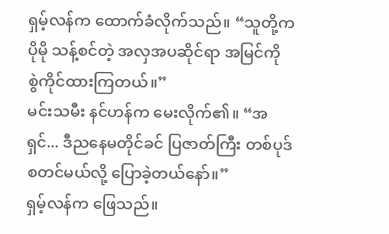ရှမ့်လန်က ထောက်ခံလိုက်သည်။ “သူတို့က ပိုမို သန့်စင်တဲ့ အလှအပဆိုင်ရာ အမြင်ကို စွဲကိုင်ထားကြတယ်။”
မင်းသမီး နင်ဟန်က မေးလိုက်၏။ “အရှင်... ဒီညနေမတိုင်ခင် ပြဇာတ်ကြီး တစ်ပုဒ် စတင်မယ်လို့ ပြောခဲ့တယ်နော်။”
ရှမ့်လန်က ဖြေသည်။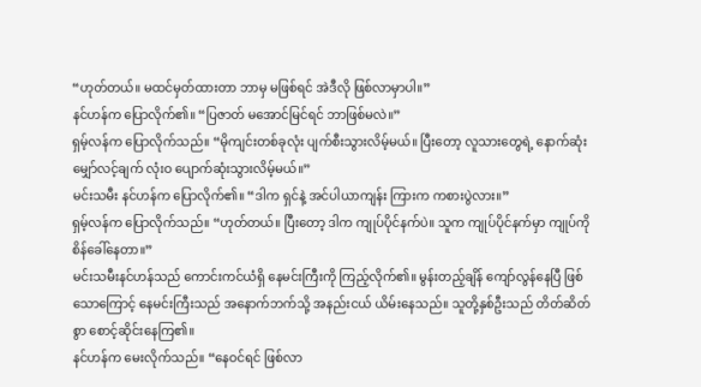“ဟုတ်တယ်။ မထင်မှတ်ထားတာ ဘာမှ မဖြစ်ရင် အဲဒီလို ဖြစ်လာမှာပါ။”
နင်ဟန်က ပြောလိုက်၏။ “ပြဇာတ် မအောင်မြင်ရင် ဘာဖြစ်မလဲ။”
ရှမ့်လန်က ပြောလိုက်သည်။ “မိုကျင်းတစ်ခုလုံး ပျက်စီးသွားလိမ့်မယ်။ ပြီးတော့ လူသားတွေရဲ့ နောက်ဆုံး မျှော်လင့်ချက် လုံးဝ ပျောက်ဆုံးသွားလိမ့်မယ်။”
မင်းသမီး နင်ဟန်က ပြောလိုက်၏။ “ဒါက ရှင်နဲ့ အင်ပါယာကျန်း ကြားက ကစားပွဲလား။”
ရှမ့်လန်က ပြောလိုက်သည်။ “ဟုတ်တယ်။ ပြီးတော့ ဒါက ကျုပ်ပိုင်နက်ပဲ။ သူက ကျုပ်ပိုင်နက်မှာ ကျုပ်ကို စိန်ခေါ်နေတာ။”
မင်းသမီးနင်ဟန်သည် ကောင်းကင်ယံရှိ နေမင်းကြီးကို ကြည့်လိုက်၏။ မွန်းတည့်ချိန် ကျော်လွန်နေပြီ ဖြစ်သောကြောင့် နေမင်းကြီးသည် အနောက်ဘက်သို့ အနည်းငယ် ယိမ်းနေသည်။ သူတို့နှစ်ဦးသည် တိတ်ဆိတ်စွာ စောင့်ဆိုင်းနေကြ၏။
နင်ဟန်က မေးလိုက်သည်။ “နေဝင်ရင် ဖြစ်လာ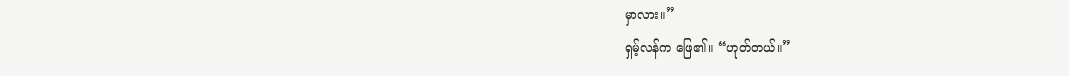မှာလား။”
ရှမ့်လန်က ဖြေ၏။ “ဟုတ်တယ်။”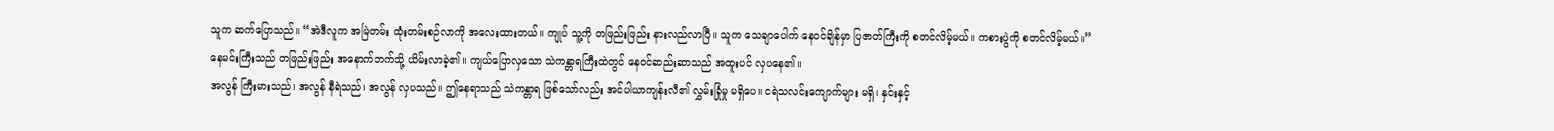သူက ဆက်ပြောသည်။ “အဲဒီလူက အမြဲတမ်း ထုံးတမ်းစဉ်လာကို အလေးထားတယ်။ ကျုပ် သူ့ကို တဖြည်းဖြည်း နားလည်လာပြီ။ သူက သေချာပေါက် နေဝင်ချိန်မှာ ပြဇာတ်ကြီးကို စတင်လိမ့်မယ်။ ကစားပွဲကို စတင်လိမ့်မယ်။”
နေမင်းကြီးသည် တဖြည်းဖြည်း အနောက်ဘက်သို့ ယိမ်းလာခဲ့၏။ ကျယ်ပြောလှသော သဲကန္တာရကြီးထဲတွင် နေဝင်ဆည်းဆာသည် အထူးပင် လှပနေ၏။
အလွန် ကြီးမားသည်၊ အလွန် နီရဲသည်၊ အလွန် လှပသည်။ ဤနေရာသည် သဲကန္တာရ ဖြစ်သော်လည်း အင်ပါယာကျန်းလီ၏ လွှမ်းခြုံမှု မရှိပေ။ ငရဲသလင်းကျောက်များ မရှိ၊ နှင်းနှင့်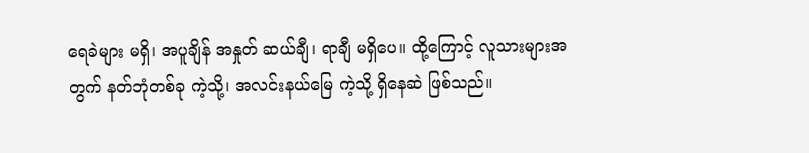ရေခဲများ မရှိ၊ အပူချိန် အနှုတ် ဆယ်ချီ၊ ရာချီ မရှိပေ။ ထို့ကြောင့် လူသားများအတွက် နတ်ဘုံတစ်ခု ကဲ့သို့၊ အလင်းနယ်မြေ ကဲ့သို့ ရှိနေဆဲ ဖြစ်သည်။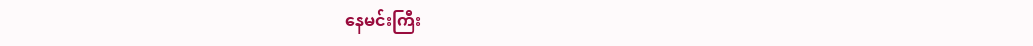နေမင်းကြီး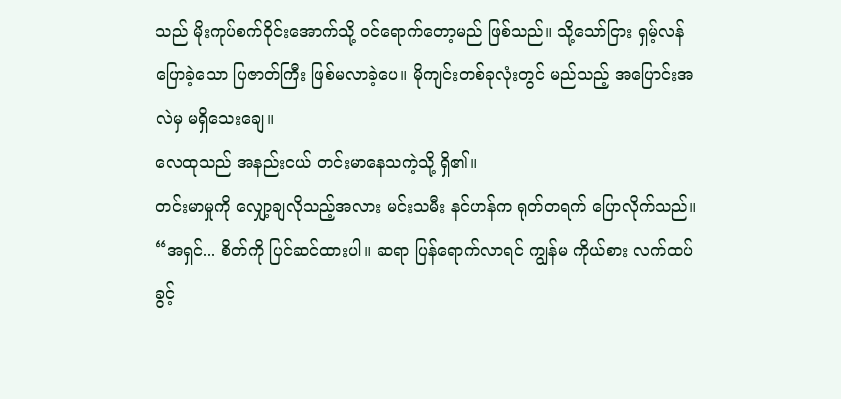သည် မိုးကုပ်စက်ဝိုင်းအောက်သို့ ဝင်ရောက်တော့မည် ဖြစ်သည်။ သို့သော်ငြား ရှမ့်လန် ပြောခဲ့သော ပြဇာတ်ကြီး ဖြစ်မလာခဲ့ပေ။ မိုကျင်းတစ်ခုလုံးတွင် မည်သည့် အပြောင်းအလဲမှ မရှိသေးချေ။
လေထုသည် အနည်းငယ် တင်းမာနေသကဲ့သို့ ရှိ၏။
တင်းမာမှုကို လျှော့ချလိုသည့်အလား မင်းသမီး နင်ဟန်က ရုတ်တရက် ပြောလိုက်သည်။ “အရှင်... စိတ်ကို ပြင်ဆင်ထားပါ။ ဆရာ ပြန်ရောက်လာရင် ကျွန်မ ကိုယ်စား လက်ထပ်ခွင့်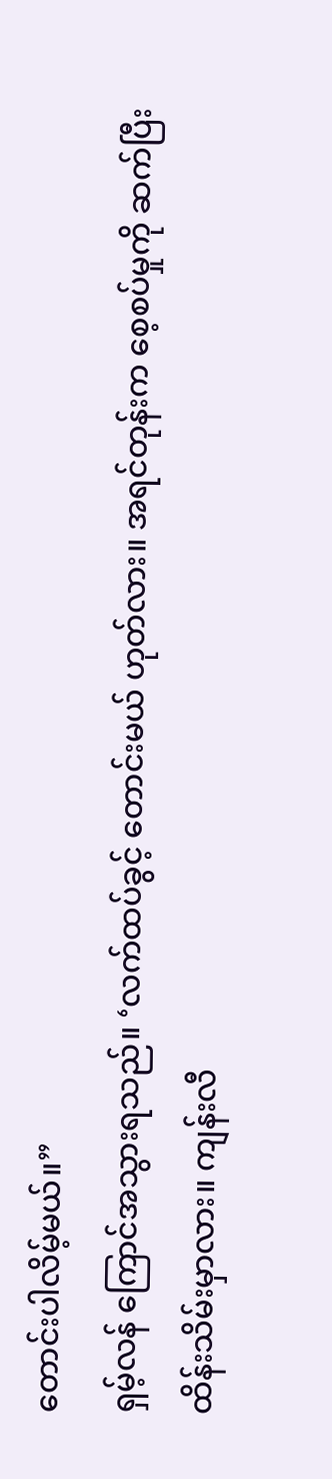တောင်းပါလိမ့်မယ်။”
ရှမ့်လန် ကြောင်အသွားရသည်။ ‘လက်ထပ်ခွင့် တောင်းမယ် ဟုတ်လား။ အရင်တုန်းက စေ့စပ်မှုကို ဆက်ပြီး ထိန်းသိမ်းမှာလား။ ကျန်းလီ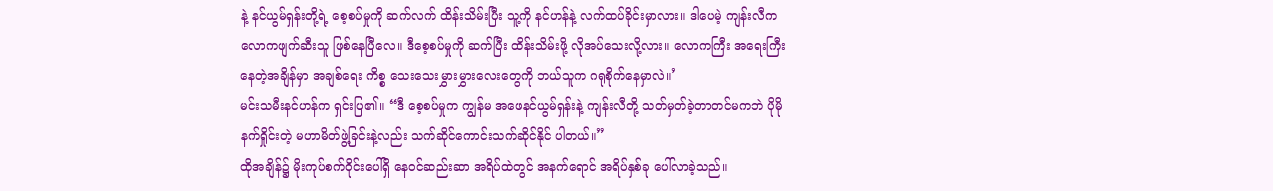နဲ့ နင်ယွမ်ရှန်းတို့ရဲ့ စေ့စပ်မှုကို ဆက်လက် ထိန်းသိမ်းပြီး သူ့ကို နင်ဟန်နဲ့ လက်ထပ်ခိုင်းမှာလား။ ဒါပေမဲ့ ကျန်းလီက လောကဖျက်ဆီးသူ ဖြစ်နေပြီလေ။ ဒီစေ့စပ်မှုကို ဆက်ပြီး ထိန်းသိမ်းဖို့ လိုအပ်သေးလို့လား။ လောကကြီး အရေးကြီးနေတဲ့အချိန်မှာ အချစ်ရေး ကိစ္စ သေးသေးမွှားမွှားလေးတွေကို ဘယ်သူက ဂရုစိုက်နေမှာလဲ။’
မင်းသမီးနင်ဟန်က ရှင်းပြ၏။ “ဒီ စေ့စပ်မှုက ကျွန်မ အဖေနင်ယွမ်ရှန်းနဲ့ ကျန်းလီတို့ သတ်မှတ်ခဲ့တာတင်မကဘဲ ပိုမို နက်ရှိုင်းတဲ့ မဟာမိတ်ဖွဲ့ခြင်းနဲ့လည်း သက်ဆိုင်ကောင်းသက်ဆိုင်နိုင် ပါတယ်။”
ထိုအချိန်၌ မိုးကုပ်စက်ဝိုင်းပေါ်ရှိ နေဝင်ဆည်းဆာ အရိပ်ထဲတွင် အနက်ရောင် အရိပ်နှစ်ခု ပေါ်လာခဲ့သည်။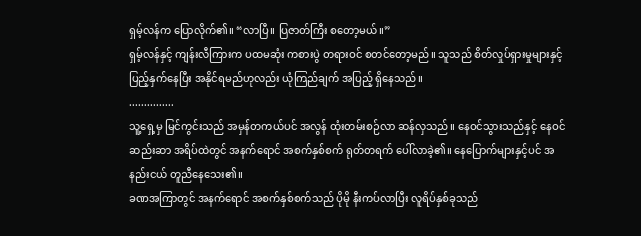ရှမ့်လန်က ပြောလိုက်၏။ “လာပြီ။ ပြဇာတ်ကြီး စတော့မယ်။”
ရှမ့်လန်နှင့် ကျန်းလီကြားက ပထမဆုံး ကစားပွဲ တရားဝင် စတင်တော့မည်။ သူသည် စိတ်လှုပ်ရှားမှုများနှင့် ပြည့်နှက်နေပြီး အနိုင်ရမည်ဟုလည်း ယုံကြည်ချက် အပြည့် ရှိနေသည်။
...............
သူ့ရှေ့မှ မြင်ကွင်းသည် အမှန်တကယ်ပင် အလွန် ထုံးတမ်းစဉ်လာ ဆန်လှသည်။ နေဝင်သွားသည်နှင့် နေဝင်ဆည်းဆာ အရိပ်ထဲတွင် အနက်ရောင် အစက်နှစ်စက် ရုတ်တရက် ပေါ်လာခဲ့၏။ နေပြောက်များနှင့်ပင် အနည်းငယ် တူညီနေသေး၏။
ခဏအကြာတွင် အနက်ရောင် အစက်နှစ်စက်သည် ပိုမို နီးကပ်လာပြီး လူရိပ်နှစ်ခုသည်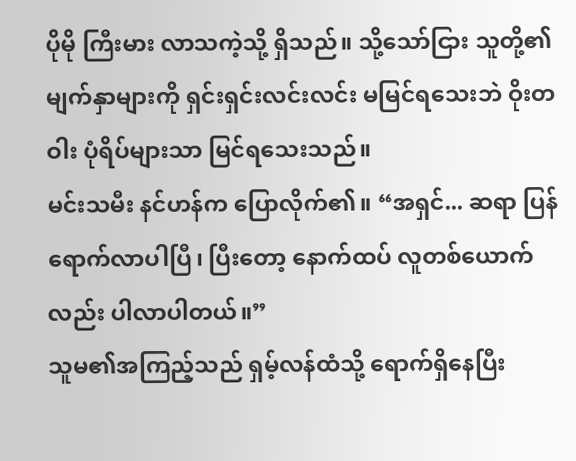ပိုမို ကြီးမား လာသကဲ့သို့ ရှိသည်။ သို့သော်ငြား သူတို့၏ မျက်နှာများကို ရှင်းရှင်းလင်းလင်း မမြင်ရသေးဘဲ ဝိုးတဝါး ပုံရိပ်များသာ မြင်ရသေးသည်။
မင်းသမီး နင်ဟန်က ပြောလိုက်၏။ “အရှင်... ဆရာ ပြန်ရောက်လာပါပြီ၊ ပြီးတော့ နောက်ထပ် လူတစ်ယောက်လည်း ပါလာပါတယ်။”
သူမ၏အကြည့်သည် ရှမ့်လန်ထံသို့ ရောက်ရှိနေပြီး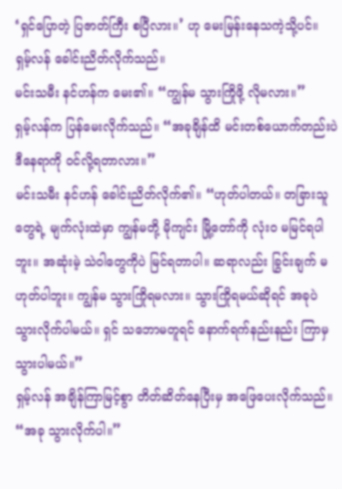‘ရှင်ပြောတဲ့ ပြဇာတ်ကြီး စပြီလား။’ ဟု မေးမြန်းနေသကဲ့သို့ပင်။
ရှမ့်လန် ခေါင်းညိတ်လိုက်သည်။
မင်းသမီး နင်ဟန်က မေး၏။ “ကျွန်မ သွားကြိုဖို့ လိုမလား။”
ရှမ့်လန်က ပြန်မေးလိုက်သည်။ “အခုချိန်ထိ မင်းတစ်ယောက်တည်းပဲ ဒီနေရာကို ဝင်လို့ရတာလား။”
မင်းသမီး နင်ဟန် ခေါင်းညိတ်လိုက်၏။ “ဟုတ်ပါတယ်။ တခြားသူတွေရဲ့ မျက်လုံးထဲမှာ ကျွန်မတို့ မိုကျင်း မြို့တော်ကို လုံးဝ မမြင်ရပါဘူး။ အဆုံးမဲ့ သဲဝါတွေကိုပဲ မြင်ရတာပါ။ ဆရာလည်း ခြွင်းချက် မဟုတ်ပါဘူး။ ကျွန်မ သွားကြိုရမလား။ သွားကြိုရမယ်ဆိုရင် အခုပဲ သွားလိုက်ပါမယ်။ ရှင် သဘောမတူရင် နောက်ရက်နည်းနည်း ကြာမှ သွားပါမယ်။”
ရှမ့်လန် အချိန်ကြာမြင့်စွာ တိတ်ဆိတ်နေပြီးမှ အဖြေပေးလိုက်သည်။ “အခု သွားလိုက်ပါ။”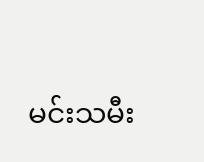မင်းသမီး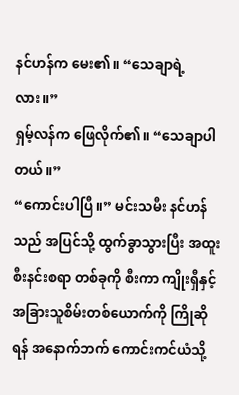နင်ဟန်က မေး၏။ “သေချာရဲ့လား။”
ရှမ့်လန်က ဖြေလိုက်၏။ “သေချာပါတယ်။”
“ကောင်းပါပြီ။” မင်းသမီး နင်ဟန်သည် အပြင်သို့ ထွက်ခွာသွားပြီး အထူး စီးနင်းစရာ တစ်ခုကို စီးကာ ကျိုးရှီနှင့် အခြားသူစိမ်းတစ်ယောက်ကို ကြိုဆိုရန် အနောက်ဘက် ကောင်းကင်ယံသို့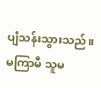ပျံသန်းသွားသည်။ မကြာမီ သူမ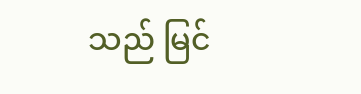သည် မြင်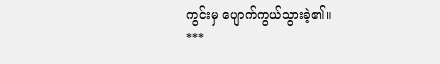ကွင်းမှ ပျောက်ကွယ်သွားခဲ့၏။
***